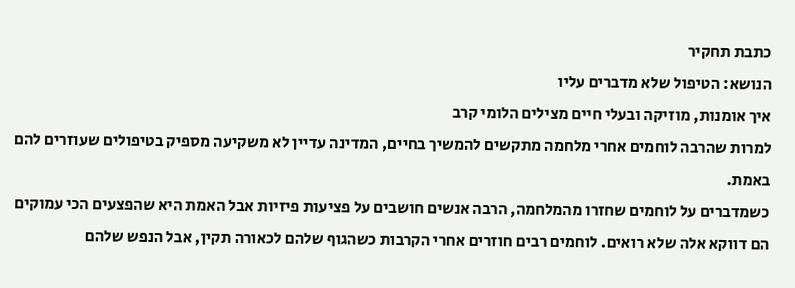כתבת תחקיר
הנושא: הטיפול שלא מדברים עליו
איך אומנות, מוזיקה ובעלי חיים מצילים הלומי קרב
למרות שהרבה לוחמים אחרי מלחמה מתקשים להמשיך בחיים, המדינה עדיין לא משקיעה מספיק בטיפולים שעוזרים להם באמת.
כשמדברים על לוחמים שחזרו מהמלחמה, הרבה אנשים חושבים על פציעות פיזיות אבל האמת היא שהפצעים הכי עמוקים הם דווקא אלה שלא רואים. לוחמים רבים חוזרים אחרי הקרבות כשהגוף שלהם לכאורה תקין, אבל הנפש שלהם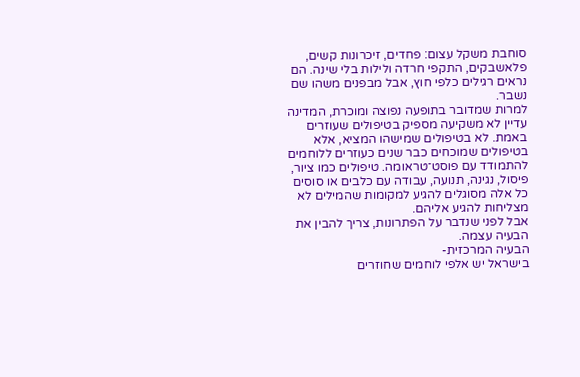סוחבת משקל עצום: פחדים, זיכרונות קשים, פלאשבקים, התקפי חרדה ולילות בלי שינה. הם נראים רגילים כלפי חוץ, אבל מבפנים משהו שם נשבר.
למרות שמדובר בתופעה נפוצה ומוכרת, המדינה עדיין לא משקיעה מספיק בטיפולים שעוזרים באמת. לא בטיפולים שמישהו המציא, אלא בטיפולים שמוכחים כבר שנים כעוזרים ללוחמים להתמודד עם פוסט־טראומה. טיפולים כמו ציור, פיסול, נגינה, תנועה, עבודה עם כלבים או סוסים כל אלה מסוגלים להגיע למקומות שהמילים לא מצליחות להגיע אליהם.
אבל לפני שנדבר על הפתרונות, צריך להבין את הבעיה עצמה.
הבעיה המרכזית-
בישראל יש אלפי לוחמים שחוזרים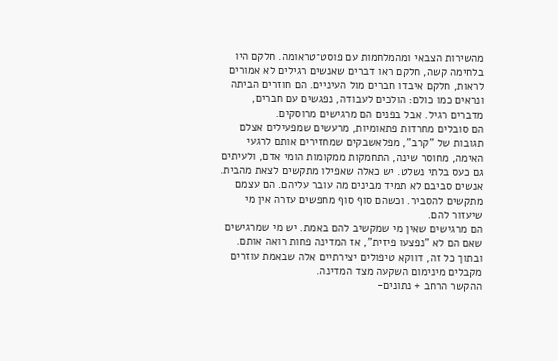מהשירות הצבאי ומהמלחמות עם פוסט־טראומה. חלקם היו בלחימה קשה, חלקם ראו דברים שאנשים רגילים לא אמורים לראות, חלקם איבדו חברים מול העיניים. הם חוזרים הביתה ונראים כמו כולם: הולכים לעבודה, נפגשים עם חברים, מדברים רגיל. אבל בפנים הם מרגישים מרוסקים.
הם סובלים מחרדות פתאומיות, מרעשים שמפעילים אצלם תגובות של "קרב", מפלאשבקים שמחזירים אותם לרגעי האימה, מחוסר שינה, התחמקות ממקומות הומי אדם, ולעיתים גם כעס בלתי נשלט. יש כאלה שאפילו מתקשים לצאת מהבית.
אנשים סביבם לא תמיד מבינים מה עובר עליהם. הם עצמם מתקשים להסביר. וכשהם סוף סוף מחפשים עזרה אין מי שיעזור להם.
הם מרגישים שאין מי שמקשיב להם באמת. יש מי שמרגישים שאם הם לא "נפצעו פיזית", אז המדינה פחות רואה אותם. ובתוך כל זה, דווקא טיפולים יצירתיים אלה שבאמת עוזרים מקבלים מינימום השקעה מצד המדינה.
ההקשר הרחב + נתונים-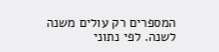המספרים רק עולים משנה לשנה. לפי נתוני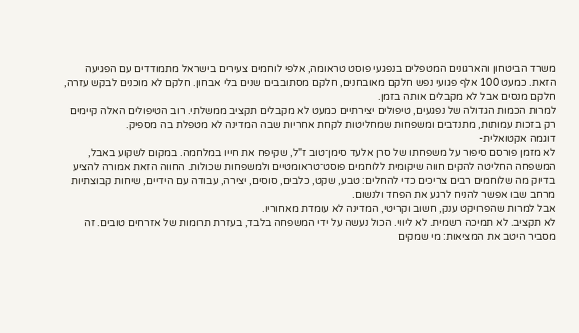משרד הביטחון והארגונים המטפלים בנפגעי פוסט טראומה, אלפי לוחמים צעירים בישראל מתמודדים עם הפגיעה הזאת. כמעט 100 אלף פגועי נפש חלקם מאובחנים, חלקם מסתובבים שנים בלי אבחון. חלקם לא מוכנים לבקש עזרה, חלקם מנסים אבל לא מקבלים אותה בזמן.
למרות הכמות הגדולה של נפגעים, טיפולים יצירתיים כמעט לא מקבלים תקציב ממשלתי. רוב הטיפולים האלה קיימים רק בזכות עמותות, מתנדבים ומשפחות שמחליטות לקחת אחריות שבה המדינה לא מטפלת בה מספיק.
דוגמה אקטואלית-
לא מזמן פורסם סיפור על משפחתו של סרן אלעד סימן־טוב ז"ל, שקיפח את חייו במלחמה. במקום לשקוע באבל, המשפחה החליטה להקים חווה שיקומית ללוחמים פוסט־טראומטיים ולמשפחות שכולות. החווה הזאת אמורה להציע בדיוק מה שלוחמים רבים צריכים כדי להחלים: טבע, שקט, כלבים, סוסים, יצירה, עבודה עם הידיים, שיחות קבוצתיות מרחב שבו אפשר להניח לרגע את הפחד ולנשום.
אבל למרות שהפרויקט ענק, חשוב וקריטי, המדינה לא עומדת מאחוריו.
לא תקציב. לא תמיכה רשמית. לא ליווי. הכול נעשה על ידי המשפחה בלבד, בעזרת תרומות של אזרחים טובים. זה מסביר היטב את המציאות: מי שמקים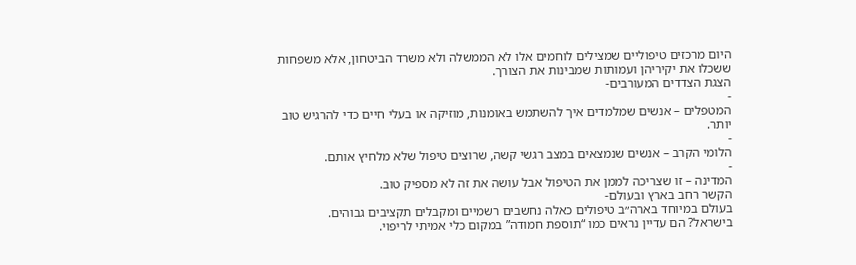היום מרכזים טיפוליים שמצילים לוחמים אלו לא הממשלה ולא משרד הביטחון, אלא משפחות ששכלו את יקיריהן ועמותות שמבינות את הצורך.
הצגת הצדדים המעורבים-
-
המטפלים – אנשים שמלמדים איך להשתמש באומנות, מוזיקה או בעלי חיים כדי להרגיש טוב יותר.
-
הלומי הקרב – אנשים שנמצאים במצב רגשי קשה, שרוצים טיפול שלא מלחיץ אותם.
-
המדינה – זו שצריכה לממן את הטיפול אבל עושה את זה לא מספיק טוב.
הקשר רחב בארץ ובעולם-
בעולם במיוחד בארה״ב טיפולים כאלה נחשבים רשמיים ומקבלים תקציבים גבוהים.
בישראל? הם עדיין נראים כמו “תוספת חמודה” במקום כלי אמיתי לריפוי.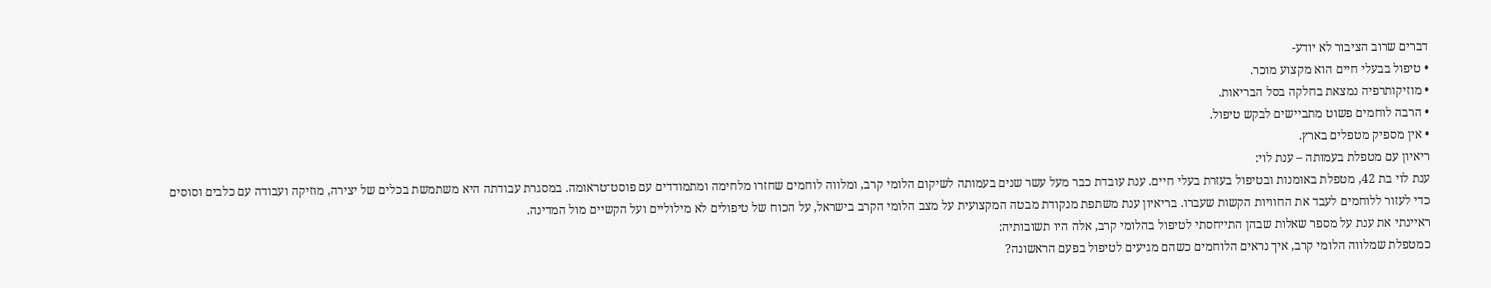דברים שרוב הציבור לא יודע-
• טיפול בבעלי חיים הוא מקצוע מוכר.
• מוזיקותרפיה נמצאת בחלקה בסל הבריאות.
• הרבה לוחמים פשוט מתביישים לבקש טיפול.
• אין מספיק מטפלים בארץ.
ריאיון עם מטפלת בעמותה – ענת לוי:
ענת לוי בת 42, מטפלת באומנות ובטיפול בעזרת בעלי חיים. ענת עובדת כבר מעל עשר שנים בעמותה לשיקום הלומי קרב, ומלווה לוחמים שחזרו מלחימה ומתמודדים עם פוסט־טראומה. במסגרת עבודתה היא משתמשת בכלים של יצירה, מוזיקה ועבודה עם כלבים וסוסים כדי לעזור ללוחמים לעבד את החוויות הקשות שעברו. בריאיון ענת משתפת מנקודת מבטה המקצועית על מצב הלומי הקרב בישראל, על הכוח של טיפולים לא מילוליים ועל הקשיים מול המדינה.
ראיינתי את ענת על מספר שאלות שבהן התייחסתי לטיפול בהלומי קרב, אלה היו תשובותיה:
כמטפלת שמלווה הלומי קרב, איך נראים הלוחמים כשהם מגיעים לטיפול בפעם הראשונה?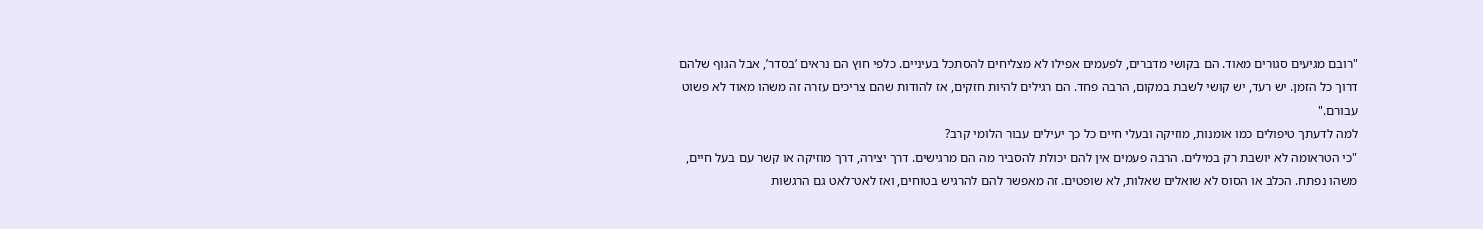"רובם מגיעים סגורים מאוד. הם בקושי מדברים, לפעמים אפילו לא מצליחים להסתכל בעיניים. כלפי חוץ הם נראים ‘בסדר’, אבל הגוף שלהם דרוך כל הזמן. יש רעד, יש קושי לשבת במקום, הרבה פחד. הם רגילים להיות חזקים, אז להודות שהם צריכים עזרה זה משהו מאוד לא פשוט עבורם."
למה לדעתך טיפולים כמו אומנות, מוזיקה ובעלי חיים כל כך יעילים עבור הלומי קרב?
"כי הטראומה לא יושבת רק במילים. הרבה פעמים אין להם יכולת להסביר מה הם מרגישים. דרך יצירה, דרך מוזיקה או קשר עם בעל חיים, משהו נפתח. הכלב או הסוס לא שואלים שאלות, לא שופטים. זה מאפשר להם להרגיש בטוחים, ואז לאט־לאט גם הרגשות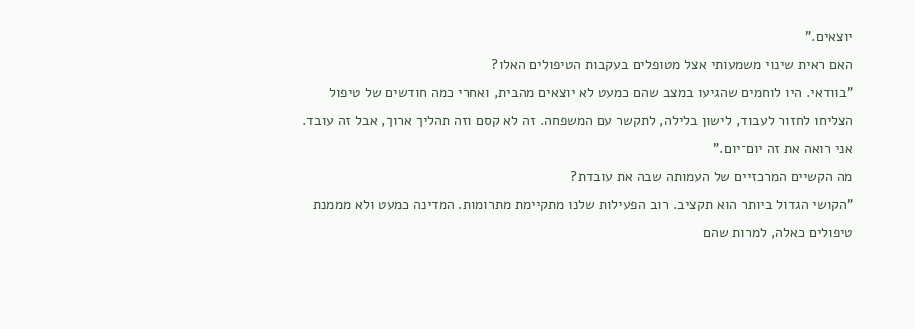יוצאים."
האם ראית שינוי משמעותי אצל מטופלים בעקבות הטיפולים האלו?
"בוודאי. היו לוחמים שהגיעו במצב שהם כמעט לא יוצאים מהבית, ואחרי כמה חודשים של טיפול הצליחו לחזור לעבוד, לישון בלילה, לתקשר עם המשפחה. זה לא קסם וזה תהליך ארוך, אבל זה עובד. אני רואה את זה יום־יום."
מה הקשיים המרכזיים של העמותה שבה את עובדת?
"הקושי הגדול ביותר הוא תקציב. רוב הפעילות שלנו מתקיימת מתרומות. המדינה כמעט ולא מממנת טיפולים כאלה, למרות שהם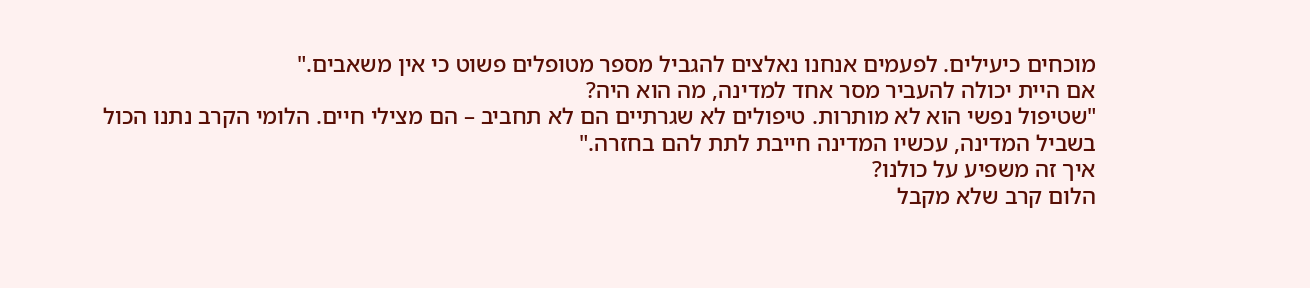מוכחים כיעילים. לפעמים אנחנו נאלצים להגביל מספר מטופלים פשוט כי אין משאבים."
אם היית יכולה להעביר מסר אחד למדינה, מה הוא היה?
"שטיפול נפשי הוא לא מותרות. טיפולים לא שגרתיים הם לא תחביב – הם מצילי חיים. הלומי הקרב נתנו הכול בשביל המדינה, עכשיו המדינה חייבת לתת להם בחזרה."
איך זה משפיע על כולנו?
הלום קרב שלא מקבל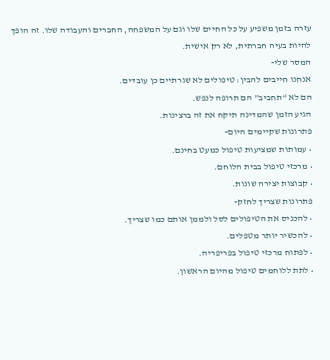עזרה בזמן משפיע על כל החיים שלו וגם על המשפחה, החברים והעבודה שלו. זה הופך להיות בעיה חברתית, לא רק אישית.
המסר שלי-
אנחנו חייבים להבין: טיפולים לא שגרתיים כן עובדים.
הם לא “תחביב” הם תרופה לנפש.
הגיע הזמן שהמדינה תיקח את זה ברצינות.
פתרונות שקיימים היום-
• עמותות שמציעות טיפול כמעט בחינם.
• מרכזי טיפול בבית הלוחם.
• קבוצות יצירה שונות.
פתרונות שצריך לחזק-
• להכניס את הטיפולים לסל ולממן אותם כמו שצריך.
• להכשיר יותר מטפלים.
• לפתוח מרכזי טיפול בפריפריה.
• לתת ללוחמים טיפול מהיום הראשון.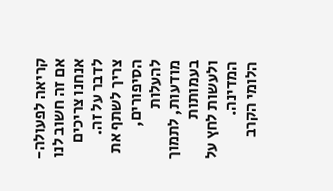קריאה לפעולה-
אם זה חשוב לנו אנחנו צריכים לדבר על זה. צריך לשתף את הסיפורים, להעלות מודעות, לתמוך בעמותות ולעשות לחץ על המדינה.
הלומי הקרב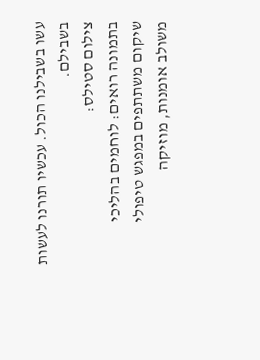עשו בשבילנו הכול. עכשיו תורנו לעשות בשבילם.
צילום סטילס:
בתמונה רואים: לוחמים בהליכי שיקום משתתפים במפגש טיפולי משולב אומנות, מוזיקה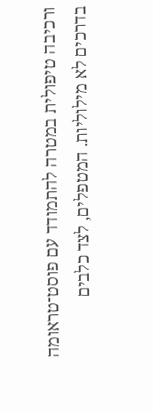ורכיבה טיפולית במטרה להתמודד עם פוסט־טראומה בדרכים לא מילוליות. המטפלים, לצד כלבים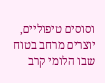וסוסים טיפוליים, יוצרים מרחב בטוח שבו הלומי קרב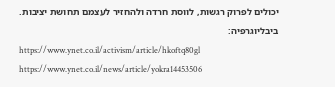יכולים לפרוק רגשות, לווסת חרדה ולהחזיר לעצמם תחושת יציבות.
ביבליוגרפיה:
https://www.ynet.co.il/activism/article/hkoftq80gl
https://www.ynet.co.il/news/article/yokra14453506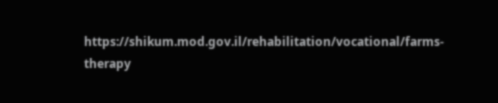https://shikum.mod.gov.il/rehabilitation/vocational/farms-therapy